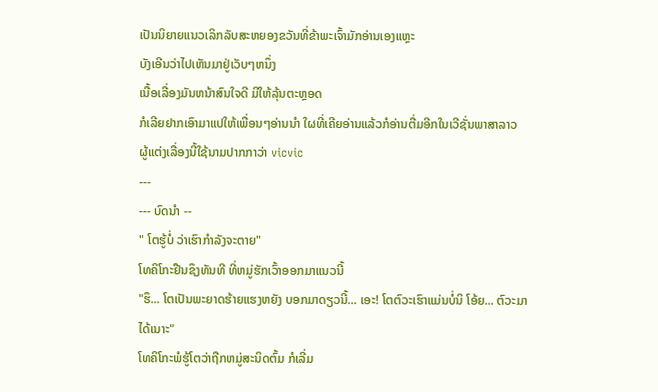ເປັນນິຍາຍແນວເລິກລັບສະຫຍອງຂວັນທີ່ຂ້າພະເຈົ້າມັກອ່ານເອງແຫຼະ
ບັງເອີນວ່າໄປເຫັນມາຢູ່ເວັບໆຫນຶ່ງ
ເນື້ອເລື່ອງມັນຫນ້າສົນໃຈດີ ມີໃຫ້ລຸ້ນຕະຫຼອດ
ກໍເລີຍຢາກເອົາມາແປໃຫ້ເພື່ອນໆອ່ານນຳ ໃຜທີ່ເຄີຍອ່ານແລ້ວກໍອ່ານຕື່ມອີກໃນເວີຊັ່ນພາສາລາວ
ຜູ້ແຕ່ງເລື່ອງນີ້ໃຊ້ນາມປາກກາວ່າ vicvic
---
--- ບົດນຳ --
" ໂຕຮູ້ບໍ່ ວ່າເຮົາກຳລັງຈະຕາຍ"
ໂທຄິໂກະຢືນຊຶງທັນທີ ທີ່ຫມູ່ຮັກເວົ້າອອກມາແນວນີ້
"ຮຶ... ໂຕເປັນພະຍາດຮ້າຍແຮງຫຍັງ ບອກມາດຽວນີ້... ເອະ! ໂຕຕົວະເຮົາແມ່ນບໍ່ນິ ໂອ້ຍ... ຕົວະມາໄດ້ເນາະ"
ໂທຄິໂກະພໍຮູ້ໂຕວ່າຖືກຫມູ່ສະນິດຕົ້ມ ກໍເລີ່ມ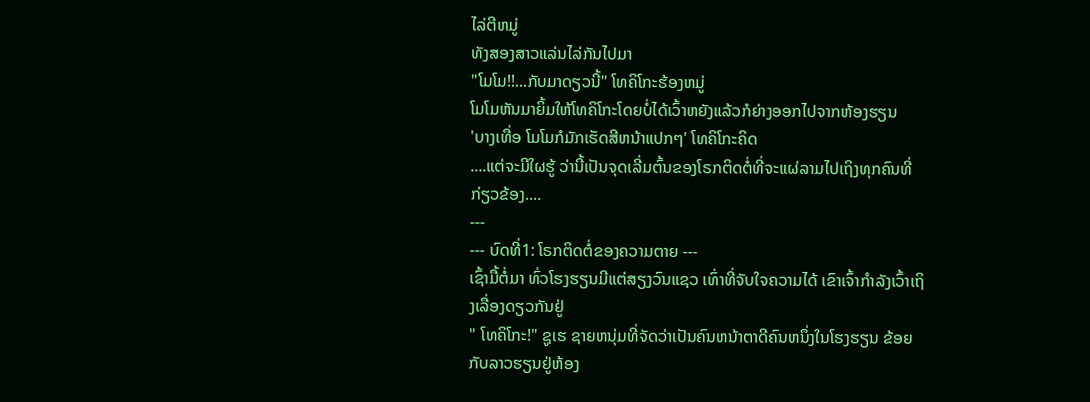ໄລ່ຕີຫມູ່
ທັງສອງສາວແລ່ນໄລ່ກັນໄປມາ
"ໂມໂມ!!...ກັບມາດຽວນີ້" ໂທຄິໂກະຮ້ອງຫມູ່
ໂມໂມຫັນມາຍິ້ມໃຫ້ໂທຄິໂກະໂດຍບໍ່ໄດ້ເວົ້າຫຍັງແລ້ວກໍຍ່າງອອກໄປຈາກຫ້ອງຮຽນ
'ບາງເທື່ອ ໂມໂມກໍມັກເຮັດສີຫນ້າແປກໆ' ໂທຄິໂກະຄິດ
....ແຕ່ຈະມີໃຜຮູ້ ວ່ານີ້ເປັນຈຸດເລີ່ມຕົ້ນຂອງໂຣກຕິດຕໍ່ທີ່ຈະແຜ່ລາມໄປເຖິງທຸກຄົນທີ່ກ່ຽວຂ້ອງ....
---
--- ບົດທີ່1: ໂຣກຕິດຕໍ່ຂອງຄວາມຕາຍ ---
ເຊົ້າມື້ຕໍ່ມາ ທົ່ວໂຮງຮຽນມີແຕ່ສຽງວົນແຊວ ເທົ່າທີ່ຈັບໃຈຄວາມໄດ້ ເຂົາເຈົ້າກຳລັງເວົ້າເຖິງເລື່ອງດຽວກັນຢູ່
" ໂທຄິໂກະ!" ຊູເຮ ຊາຍຫນຸ່ມທີ່ຈັດວ່າເປັນຄົນຫນ້າຕາດີຄົນຫນຶ່ງໃນໂຮງຮຽນ ຂ້ອຍກັບລາວຮຽນຢູ່ຫ້ອງ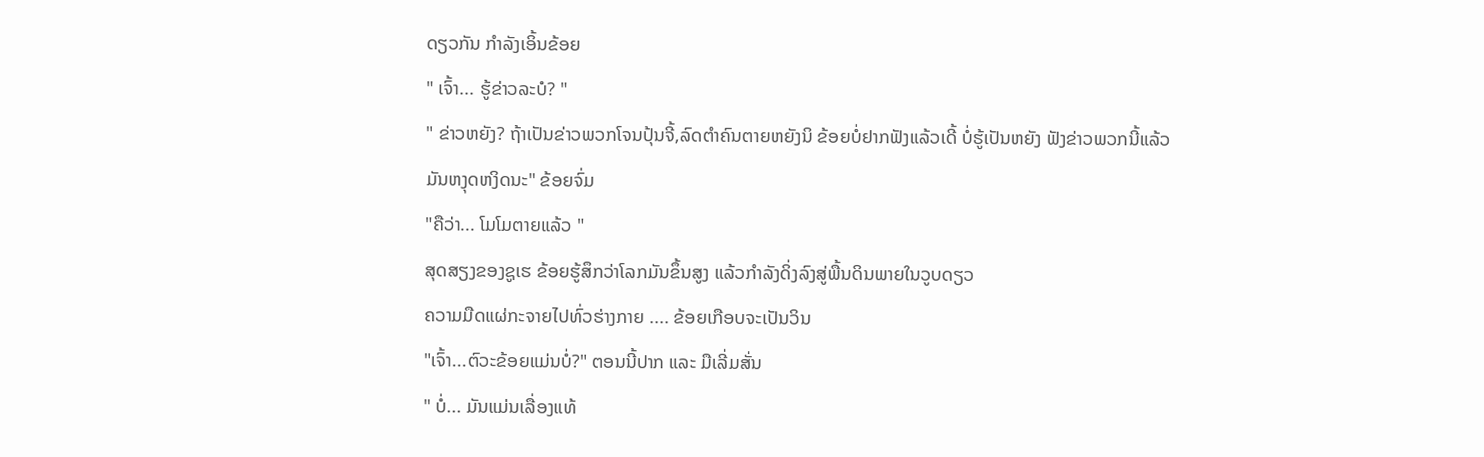ດຽວກັນ ກຳລັງເອິ້ນຂ້ອຍ
" ເຈົ້າ... ຮູ້ຂ່າວລະບໍ? "
" ຂ່າວຫຍັງ? ຖ້າເປັນຂ່າວພວກໂຈນປຸ້ນຈີ້,ລົດຕຳຄົນຕາຍຫຍັງນິ ຂ້ອຍບໍ່ຢາກຟັງແລ້ວເດີ້ ບໍ່ຮູ້ເປັນຫຍັງ ຟັງຂ່າວພວກນີ້ແລ້ວ
ມັນຫງຸດຫງິດນະ" ຂ້ອຍຈົ່ມ
"ຄືວ່າ... ໂມໂມຕາຍແລ້ວ "
ສຸດສຽງຂອງຊູເຮ ຂ້ອຍຮູ້ສຶກວ່າໂລກມັນຂຶ້ນສູງ ແລ້ວກຳລັງດິ່ງລົງສູ່ພື້ນດິນພາຍໃນວູບດຽວ
ຄວາມມືດແຜ່ກະຈາຍໄປທົ່ວຮ່າງກາຍ .... ຂ້ອຍເກືອບຈະເປັນວິນ
"ເຈົ້າ...ຕົວະຂ້ອຍແມ່ນບໍ່?" ຕອນນີ້ປາກ ແລະ ມືເລີ່ມສັ່ນ
" ບໍ່... ມັນແມ່ນເລື່ອງແທ້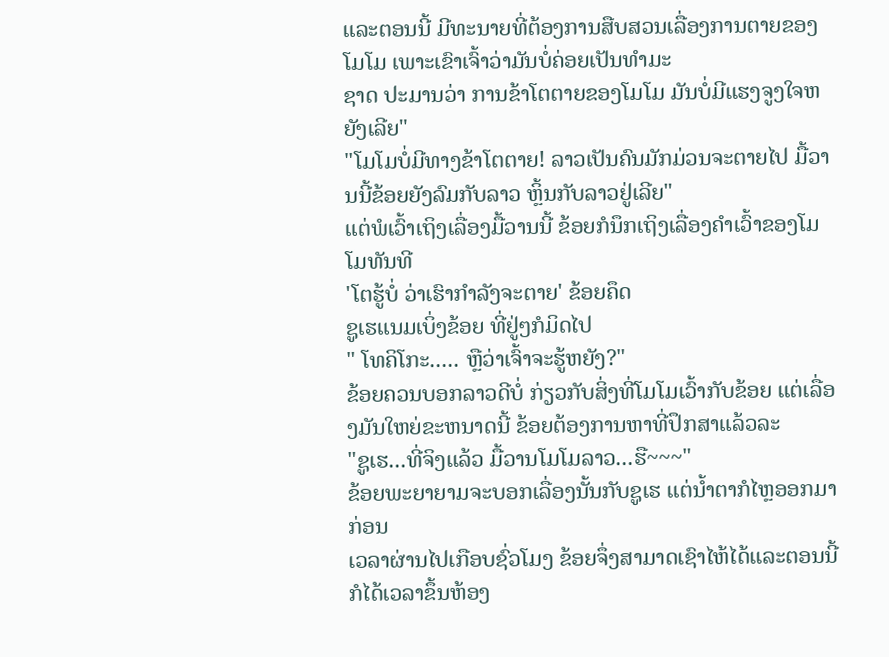ແລະຕອນນີ້ ມີທະນາຍທີ່ຕ້ອງການສືບສວນເລື່ອງການຕາຍຂອງໂມໂມ ເພາະເຂົາເຈົ້າວ່າມັນບໍ່ຄ່ອຍເປັນທຳມະ
ຊາດ ປະມານວ່າ ການຂ້າໂຕຕາຍຂອງໂມໂມ ມັນບໍ່ມີແຮງຈູງໃຈຫຍັງເລີຍ"
"ໂມໂມບໍ່ມີທາງຂ້າໂຕຕາຍ! ລາວເປັນຄົນມັກມ່ວນຈະຕາຍໄປ ມື້ວານນີ້ຂ້ອຍຍັງລົມກັບລາວ ຫຼິ້ນກັບລາວຢູ່ເລີຍ"
ແຕ່ພໍເວົ້າເຖິງເລື່ອງມື້ວານນີ້ ຂ້ອຍກໍນຶກເຖິງເລື່ອງຄຳເວົ້າຂອງໂມໂມທັນທີ
'ໂຕຮູ້ບໍ່ ວ່າເຮົາກຳລັງຈະຕາຍ' ຂ້ອຍຄຶດ
ຊູເຮແນມເບິ່ງຂ້ອຍ ທີ່ຢູ່ໆກໍມິດໄປ
" ໂທຄິໂກະ..... ຫຼືວ່າເຈົ້າຈະຮູ້ຫຍັງ?"
ຂ້ອຍຄວນບອກລາວດີບໍ່ ກ່ຽວກັບສິ່ງທີ່ໂມໂມເວົ້າກັບຂ້ອຍ ແຕ່ເລື່ອງມັນໃຫຍ່ຂະຫນາດນີ້ ຂ້ອຍຕ້ອງການຫາທີ່ປຶກສາແລ້ວລະ
"ຊູເຮ...ທີ່ຈິງແລ້ວ ມື້ວານໂມໂມລາວ...ຮື~~~"
ຂ້ອຍພະຍາຍາມຈະບອກເລື່ອງນັ້ນກັບຊູເຮ ແຕ່ນ້ຳຕາກໍໄຫຼອອກມາກ່ອນ
ເວລາຜ່ານໄປເກືອບຊົ່ວໂມງ ຂ້ອຍຈຶ່ງສາມາດເຊົາໄຫ້ໄດ້ແລະຕອນນີ້ກໍໄດ້ເວລາຂຶ້ນຫ້ອງ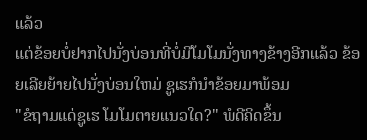ແລ້ວ
ແຕ່ຂ້ອຍບໍ່ຢາກໄປນັ່ງບ່ອນທີ່ບໍ່ມີໂມໂມນັ່ງທາງຂ້າງອີກແລ້ວ ຂ້ອຍເລີຍຍ້າຍໄປນັ່ງບ່ອນໃຫມ່ ຊູເຮກໍນຳຂ້ອຍມາພ້ອມ
"ຂໍຖາມແດ່ຊູເຮ ໂມໂມຕາຍແນວໃດ?" ພໍດີຄິດຂຶ້ນ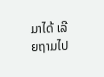ມາໄດ້ ເລີຍຖາມໄປ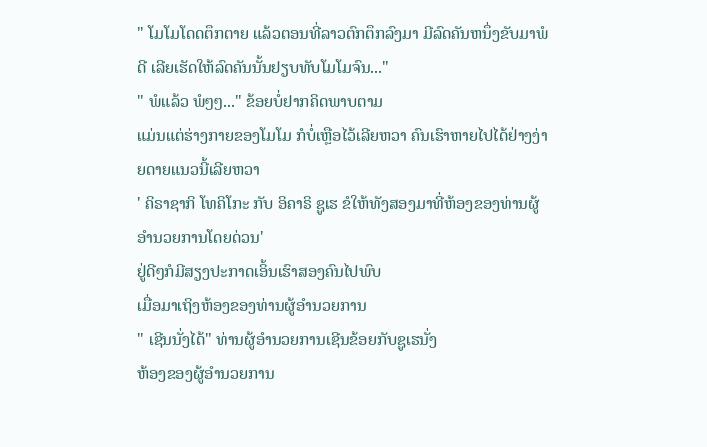" ໂມໂມໂດດຕຶກຕາຍ ແລ້ວຕອນທີ່ລາວຕົກຕຶກລົງມາ ມີລົດຄັນຫນຶ່ງຂັບມາພໍດີ ເລີຍເຮັດໃຫ້ລົດຄັນນັ້ນຢຽບທັບໂມໂມຈົນ..."
" ພໍແລ້ວ ພໍໆໆ..." ຂ້ອຍບໍ່ຢາກຄິດພາບຕາມ
ແມ່ນແຕ່ຮ່າງກາຍຂອງໂມໂມ ກໍບໍ່ເຫຼືອໄວ້ເລີຍຫວາ ຄົນເຮົາຫາຍໄປໄດ້ຢ່າງງ່າຍດາຍແນວນີ້ເລີຍຫວາ
' ຄິຣາຊາກິ ໂທຄິໂກະ ກັບ ອິຄາຣິ ຊູເຮ ຂໍໃຫ້ທັງສອງມາທີ່ຫ້ອງຂອງທ່ານຜູ້ອຳນວຍການໂດຍດ່ວນ'
ຢູ່ດີໆກໍມີສຽງປະກາດເອິ້ນເຮົາສອງຄົນໄປພົບ
ເມື່ອມາເຖິງຫ້ອງຂອງທ່ານຜູ້ອຳນວຍການ
" ເຊີນນັ່ງໄດ້" ທ່ານຜູ້ອຳນວຍການເຊີນຂ້ອຍກັບຊູເຮນັ່ງ
ຫ້ອງຂອງຜູ້ອຳນວຍການ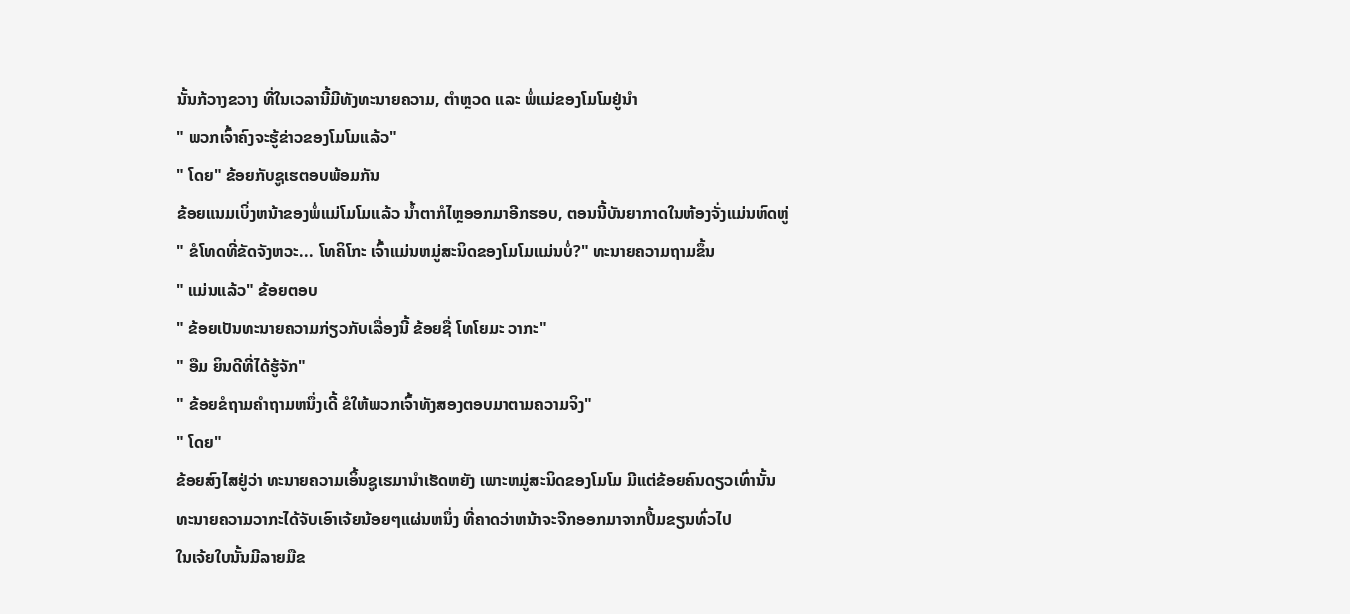ນັ້ນກ້ວາງຂວາງ ທີ່ໃນເວລານີ້ມີທັງທະນາຍຄວາມ, ຕຳຫຼວດ ແລະ ພໍ່ແມ່ຂອງໂມໂມຢູ່ນຳ
" ພວກເຈົ້າຄົງຈະຮູ້ຂ່າວຂອງໂມໂມແລ້ວ"
" ໂດຍ" ຂ້ອຍກັບຊູເຮຕອບພ້ອມກັນ
ຂ້ອຍແນມເບິ່ງຫນ້າຂອງພໍ່ແມ່ໂມໂມແລ້ວ ນ້ຳຕາກໍໄຫຼອອກມາອີກຮອບ, ຕອນນີ້ບັນຍາກາດໃນຫ້ອງຈັ່ງແມ່ນຫົດຫູ່
" ຂໍໂທດທີ່ຂັດຈັງຫວະ... ໂທຄິໂກະ ເຈົ້າແມ່ນຫມູ່ສະນິດຂອງໂມໂມແມ່ນບໍ່?" ທະນາຍຄວາມຖາມຂຶ້ນ
" ແມ່ນແລ້ວ" ຂ້ອຍຕອບ
" ຂ້ອຍເປັນທະນາຍຄວາມກ່ຽວກັບເລື່ອງນີ້ ຂ້ອຍຊື່ ໂທໂຍມະ ວາກະ"
" ອືມ ຍິນດີທີ່ໄດ້ຮູ້ຈັກ"
" ຂ້ອຍຂໍຖາມຄຳຖາມຫນຶ່ງເດີ້ ຂໍໃຫ້ພວກເຈົ້າທັງສອງຕອບມາຕາມຄວາມຈິງ"
" ໂດຍ"
ຂ້ອຍສົງໄສຢູ່ວ່າ ທະນາຍຄວາມເອິ້ນຊູເຮມານຳເຮັດຫຍັງ ເພາະຫມູ່ສະນິດຂອງໂມໂມ ມີແຕ່ຂ້ອຍຄົນດຽວເທົ່ານັ້ນ
ທະນາຍຄວາມວາກະໄດ້ຈັບເອົາເຈ້ຍນ້ອຍໆແຜ່ນຫນຶ່ງ ທີ່ຄາດວ່າຫນ້າຈະຈີກອອກມາຈາກປື້ມຂຽນທົ່ວໄປ
ໃນເຈ້ຍໃບນັ້ນມີລາຍມືຂ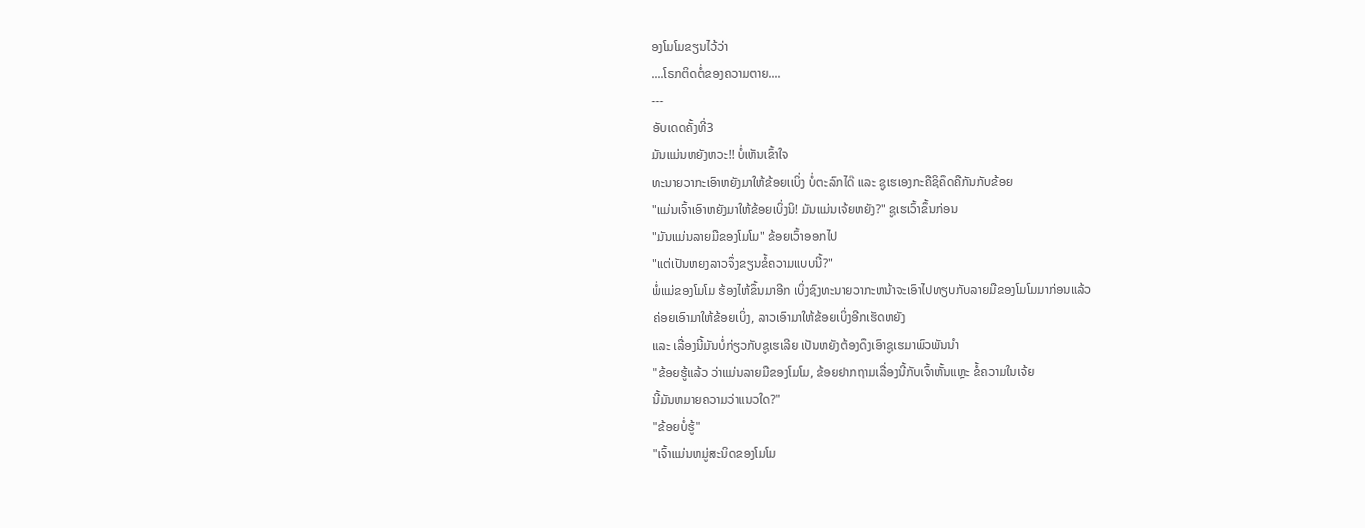ອງໂມໂມຂຽນໄວ້ວ່າ
....ໂຣກຕິດຕໍ່ຂອງຄວາມຕາຍ....
---
ອັບເດດຄັ້ງທີ່3
ມັນແມ່ນຫຍັງຫວະ!! ບໍ່ເຫັນເຂົ້າໃຈ
ທະນາຍວາກະເອົາຫຍັງມາໃຫ້ຂ້ອຍເເບິ່ງ ບໍ່ຕະລົກໄດ໊ ແລະ ຊູເຮເອງກະຄືຊິຄຶດຄືກັນກັບຂ້ອຍ
"ແມ່ນເຈົ້າເອົາຫຍັງມາໃຫ້ຂ້ອຍເບິ່ງນິ! ມັນແມ່ນເຈ້ຍຫຍັງ?" ຊູເຮເວົ້າຂຶ້ນກ່ອນ
"ມັນແມ່ນລາຍມືຂອງໂມໂມ" ຂ້ອຍເວົ້າອອກໄປ
"ແຕ່ເປັນຫຍງລາວຈຶ່ງຂຽນຂໍ້ຄວາມແບບນີ້?"
ພໍ່ແມ່ຂອງໂມໂມ ຮ້ອງໄຫ້ຂຶ້ນມາອີກ ເບິ່ງຊົງທະນາຍວາກະຫນ້າຈະເອົາໄປທຽບກັບລາຍມືຂອງໂມໂມມາກ່ອນແລ້ວ
ຄ່ອຍເອົາມາໃຫ້ຂ້ອຍເບິ່ງ, ລາວເອົາມາໃຫ້ຂ້ອຍເບິ່ງອີກເຮັດຫຍັງ
ແລະ ເລື່ອງນີ້ມັນບໍ່ກ່ຽວກັບຊູເຮເລີຍ ເປັນຫຍັງຕ້ອງດຶງເອົາຊູເຮມາພົວພັນນຳ
"ຂ້ອຍຮູ້ແລ້ວ ວ່າແມ່ນລາຍມືຂອງໂມໂມ, ຂ້ອຍຢາກຖາມເລື່ອງນີ້ກັບເຈົ້າຫັ້ນແຫຼະ ຂໍ້ຄວາມໃນເຈ້ຍ
ນີ້ມັນຫມາຍຄວາມວ່າແນວໃດ?"
"ຂ້ອຍບໍ່ຮູ້"
"ເຈົ້າແມ່ນຫມູ່ສະນິດຂອງໂມໂມ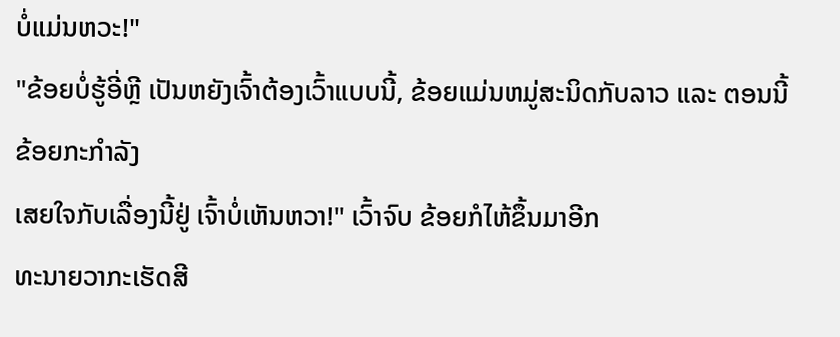ບໍ່ແມ່ນຫວະ!"
"ຂ້ອຍບໍ່ຮູ້ອີ່ຫຼີ ເປັນຫຍັງເຈົ້າຕ້ອງເວົ້າແບບນີ້, ຂ້ອຍແມ່ນຫມູ່ສະນິດກັບລາວ ແລະ ຕອນນີ້ຂ້ອຍກະກຳລັງ
ເສຍໃຈກັບເລື່ອງນີ້ຢູ່ ເຈົ້າບໍ່ເຫັນຫວາ!" ເວົ້າຈົບ ຂ້ອຍກໍໄຫ້ຂຶ້ນມາອີກ
ທະນາຍວາກະເຮັດສີ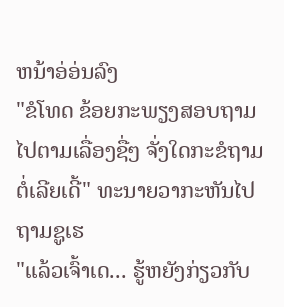ຫນ້າອ່ອ່ນລົງ
"ຂໍໂທດ ຂ້ອຍກະພຽງສອບຖາມໄປຕາມເລື່ອງຊື່ໆ ຈັ່ງໃດກະຂໍຖາມຕໍ່ເລີຍເດີ້" ທະນາຍວາກະຫັນໄປຖາມຊູເຮ
"ແລ້ວເຈົ້າເດ... ຮູ້ຫຍັງກ່ຽວກັບ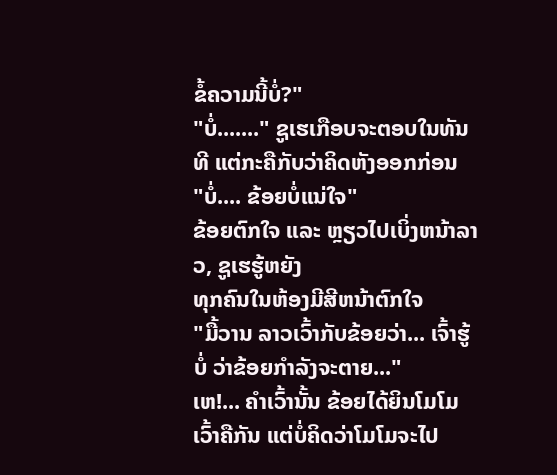ຂໍ້ຄວາມນີ້ບໍ່?"
"ບໍ່......." ຊູເຮເກືອບຈະຕອບໃນທັນທີ ແຕ່ກະຄືກັບວ່າຄິດຫັງອອກກ່ອນ
"ບໍ່.... ຂ້ອຍບໍ່ແນ່ໃຈ"
ຂ້ອຍຕົກໃຈ ແລະ ຫຼຽວໄປເບິ່ງຫນ້າລາວ, ຊູເຮຮູ້ຫຍັງ
ທຸກຄົນໃນຫ້ອງມີສີຫນ້າຕົກໃຈ
"ມື້ວານ ລາວເວົ້າກັບຂ້ອຍວ່າ... ເຈົ້າຮູ້ບໍ່ ວ່າຂ້ອຍກຳລັງຈະຕາຍ..."
ເຫ!... ຄຳເວົ້ານັ້ນ ຂ້ອຍໄດ້ຍິນໂມໂມເວົ້າຄືກັນ ແຕ່ບໍ່ຄິດວ່າໂມໂມຈະໄປ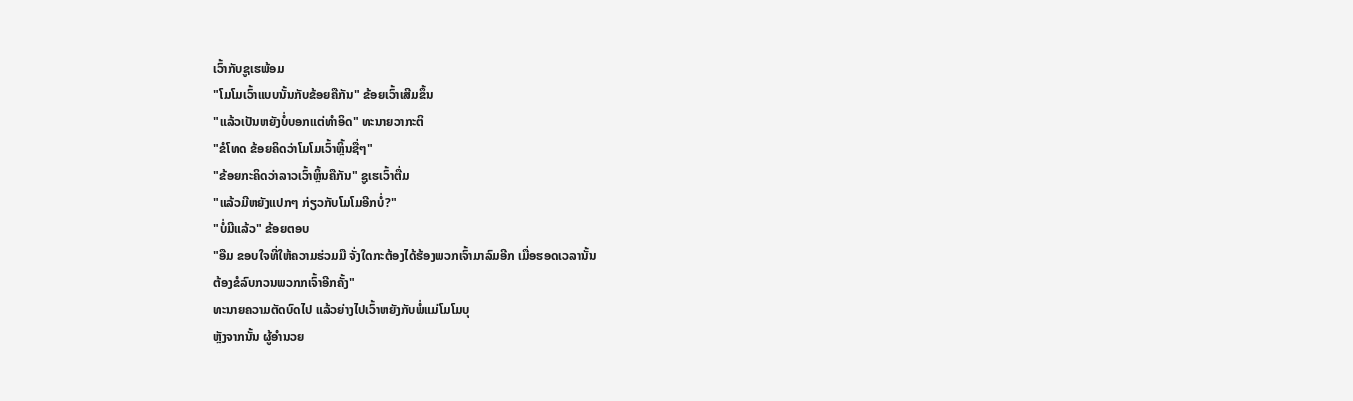ເວົ້າກັບຊູເຮພ້ອມ
"ໂມໂມເວົ້າແບບນັ້ນກັບຂ້ອຍຄືກັນ" ຂ້ອຍເວົ້າເສີມຂຶ້ນ
"ແລ້ວເປັນຫຍັງບໍ່ບອກແຕ່ທຳອິດ" ທະນາຍວາກະຕິ
"ຂໍໂທດ ຂ້ອຍຄິດວ່າໂມໂມເວົ້າຫຼິ້ນຊື່ໆ"
"ຂ້ອຍກະຄິດວ່າລາວເວົ້າຫຼິ້ນຄືກັນ" ຊູເຮເວົ້າຕື່ມ
"ແລ້ວມີຫຍັງແປກໆ ກ່ຽວກັບໂມໂມອີກບໍ່?"
"ບໍ່ມີແລ້ວ" ຂ້ອຍຕອບ
"ອືມ ຂອບໃຈທີ່ໃຫ້ຄວາມຮ່ວມມື ຈັ່ງໃດກະຕ້ອງໄດ້ຮ້ອງພວກເຈົ້າມາລົມອີກ ເມື່ອຮອດເວລານັ້ນ
ຕ້ອງຂໍລົບກວນພວກກເຈົ້າອີກຄັ້ງ"
ທະນາຍຄວາມຕັດບົດໄປ ແລ້ວຍ່າງໄປເວົ້າຫຍັງກັບພໍ່ແມ່ໂມໂມບຸ
ຫຼັງຈາກນັ້ນ ຜູ້ອຳນວຍ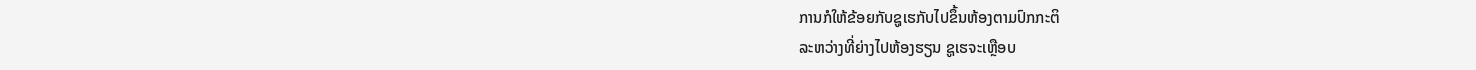ການກໍໃຫ້ຂ້ອຍກັບຊູເຮກັບໄປຂຶ້ນຫ້ອງຕາມປົກກະຕິ
ລະຫວ່າງທີ່ຍ່າງໄປຫ້ອງຮຽນ ຊູເຮຈະເຫຼືອບ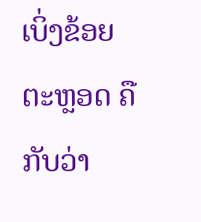ເບິ່ງຂ້ອຍຕະຫຼອດ ຄືກັບວ່າ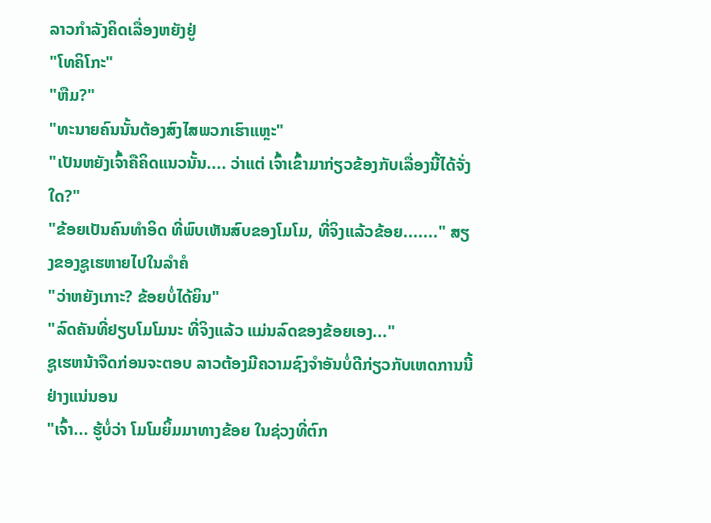ລາວກຳລັງຄິດເລື່ອງຫຍັງຢູ່
"ໂທຄິໂກະ"
"ຫືມ?"
"ທະນາຍຄົນນັ້ນຕ້ອງສົງໄສພວກເຮົາແຫຼະ"
"ເປັນຫຍັງເຈົ້າຄືຄິດແນວນັ້ນ.... ວ່າແຕ່ ເຈົ້າເຂົ້າມາກ່ຽວຂ້ອງກັບເລື່ອງນີ້ໄດ້ຈັ່ງໃດ?"
"ຂ້ອຍເປັນຄົນທຳອິດ ທີ່ພົບເຫັນສົບຂອງໂມໂມ, ທີ່ຈິງແລ້ວຂ້ອຍ......." ສຽງຂອງຊູເຮຫາຍໄປໃນລຳຄໍ
"ວ່າຫຍັງເກາະ? ຂ້ອຍບໍ່ໄດ້ຍິນ"
"ລົດຄັນທີ່ຢຽບໂມໂມນະ ທີ່ຈິງແລ້ວ ແມ່ນລົດຂອງຂ້ອຍເອງ..."
ຊູເຮຫນ້າຈືດກ່ອນຈະຕອບ ລາວຕ້ອງມີຄວາມຊົງຈຳອັນບໍ່ດີກ່ຽວກັບເຫດການນີ້ຢ່າງແນ່ນອນ
"ເຈົ້າ... ຮູ້ບໍ່ວ່າ ໂມໂມຍິ້ມມາທາງຂ້ອຍ ໃນຊ່ວງທີ່ຕົກ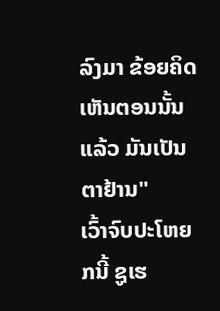ລົງມາ ຂ້ອຍຄິດເຫັນຕອນນັ້ນແລ້ວ ມັນເປັນຕາຢ້ານ"
ເວົ້າຈົບປະໂຫຍກນີ້ ຊູເຮ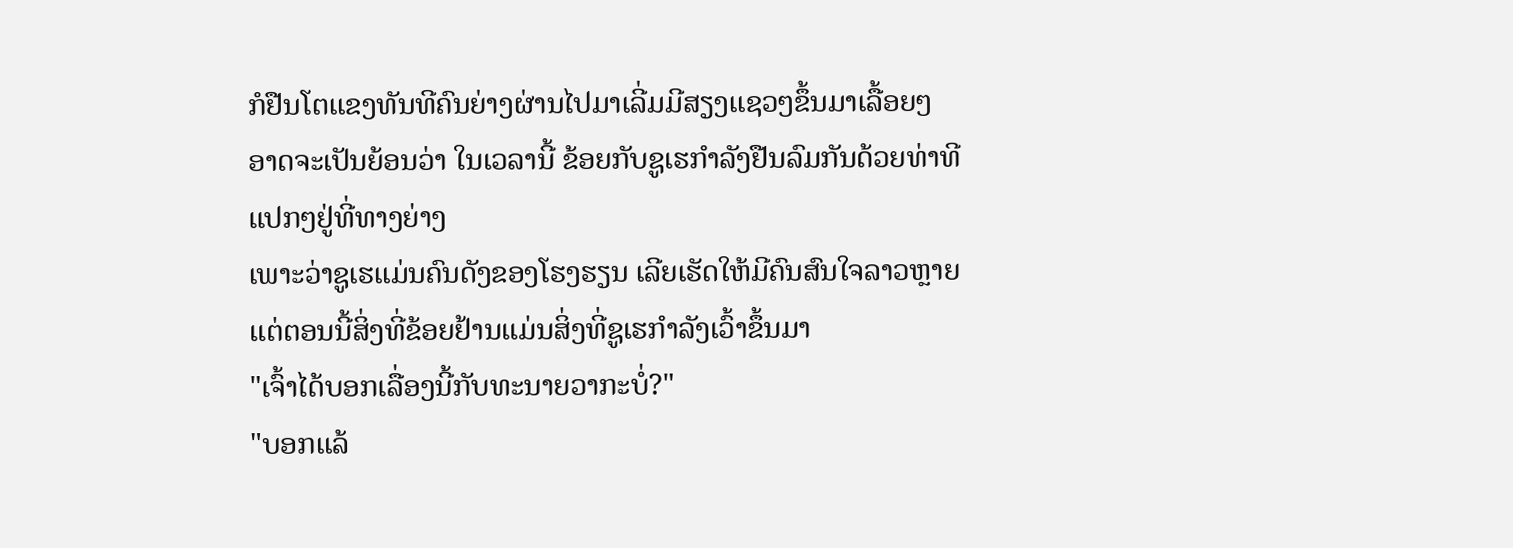ກໍຢືນໂຕແຂງທັນທີຄົນຍ່າງຜ່ານໄປມາເລີ່ມມີສຽງແຊວໆຂຶ້ນມາເລື້ອຍໆ
ອາດຈະເປັນຍ້ອນວ່າ ໃນເວລານີ້ ຂ້ອຍກັບຊູເຮກຳລັງຢືນລົມກັນດ້ວຍທ່າທີແປກໆຢູ່ທີ່ທາງຍ່າງ
ເພາະວ່າຊູເຮແມ່ນຄົນດັງຂອງໂຮງຮຽນ ເລີຍເຮັດໃຫ້ມີຄົນສົນໃຈລາວຫຼາຍ
ແຕ່ຕອນນີ້ສິ່ງທີ່ຂ້ອຍຢ້ານແມ່ນສິ່ງທີ່ຊູເຮກຳລັງເວົ້າຂຶ້ນມາ
"ເຈົ້າໄດ້ບອກເລື່ອງນີ້ກັບທະນາຍວາກະບໍ່?"
"ບອກແລ້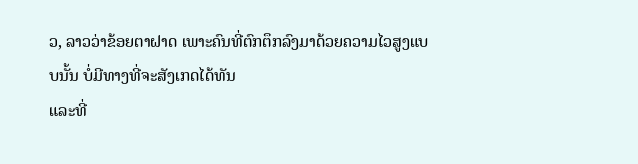ວ, ລາວວ່າຂ້ອຍຕາຝາດ ເພາະຄົນທີ່ຕົກຕຶກລົງມາດ້ວຍຄວາມໄວສູງແບບນັ້ນ ບໍ່ມີທາງທີ່ຈະສັງເກດໄດ້ທັນ
ແລະທີ່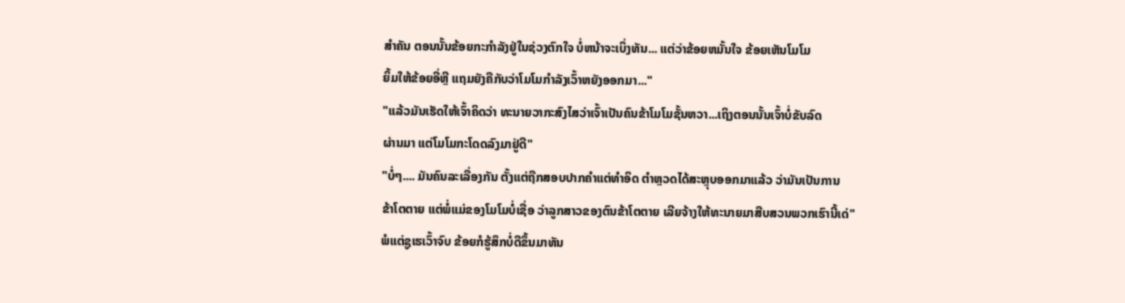ສຳຄັນ ຕອນນັ້ນຂ້ອຍກະກຳລັງຢູ່ໃນຊ່ວງຕົກໃຈ ບໍ່ຫນ້າຈະເບິ່ງທັນ... ແຕ່ວ່າຂ້ອຍຫມັ້ນໃຈ ຂ້ອຍເຫັນໂມໂມ
ຍິ້ມໃຫ້ຂ້ອຍອີ່ຫຼີ ແຖມຍັງຄືກັບວ່າໂມໂມກຳລັງເວົ້າຫຍັງອອກມາ..."
"ແລ້ວມັນເຮັດໃຫ້ເຈົ້າຄິດວ່າ ທະນາຍວາກະສົງໄສວ່າເຈົ້າເປັນຄົນຂ້າໂມໂມຊັ້ນຫວາ...ເຖິງຕອນນັ້ນເຈົ້າບໍ່ຂັບລົດ
ຜ່ານມາ ແຕ່ໂມໂມກະໂດດລົງມາຢູ່ດີ"
"ບໍ່ໆ.... ມັນຄົນລະເລື່ອງກັນ ຕັ້ງແຕ່ຖືກສອບປາກຄຳແຕ່ທຳອິດ ຕຳຫຼວດໄດ້ສະຫຼຸບອອກມາແລ້ວ ວ່າມັນເປັນການ
ຂ້າໂຕຕາຍ ແຕ່ພໍ່ແມ່ຂອງໂມໂມບໍ່ເຊື່ອ ວ່າລູກສາວຂອງຕົນຂ້າໂຕຕາຍ ເລີຍຈ້າງໃຫ້ທະນາຍມາສືບສວນພວກເຮົານີ້ເດ່"
ພໍແຕ່ຊູເຮເວົ້າຈົບ ຂ້ອຍກໍຮູ້ສຶກບໍ່ດີຂຶ້ນມາທັນ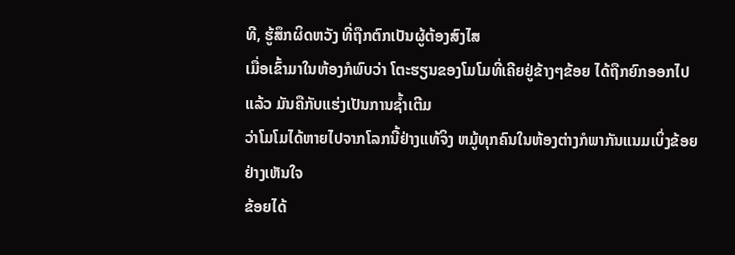ທີ, ຮູ້ສຶກຜິດຫວັງ ທີ່ຖືກຕົກເປັນຜູ້ຕ້ອງສົງໄສ
ເມື່ອເຂົ້າມາໃນຫ້ອງກໍພົບວ່າ ໂຕະຮຽນຂອງໂມໂມທີ່ເຄີຍຢູ່ຂ້າງໆຂ້ອຍ ໄດ້ຖືກຍົກອອກໄປແລ້ວ ມັນຄືກັບແຮ່ງເປັນການຊ້ຳເຕີມ
ວ່າໂມໂມໄດ້ຫາຍໄປຈາກໂລກນີ້ຢ່າງແທ້ຈິງ ຫມູ້ທຸກຄົນໃນຫ້ອງຕ່າງກໍພາກັນແນມເບິ່ງຂ້ອຍຢ່າງເຫັນໃຈ
ຂ້ອຍໄດ້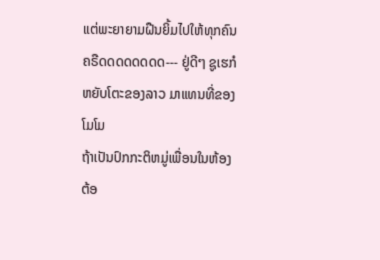ແຕ່ພະຍາຍາມຝືນຍິ້ມໄປໃຫ້ທຸກຄົນ
ຄຣືດດດດດດດດ--- ຢູ່ດີໆ ຊູເຮກໍຫຍັບໂຕະຂອງລາວ ມາແທນທີ່ຂອງໂມໂມ
ຖ້າເປັນປົກກະຕິຫມູ່ເພື່ອນໃນຫ້ອງຕ້ອ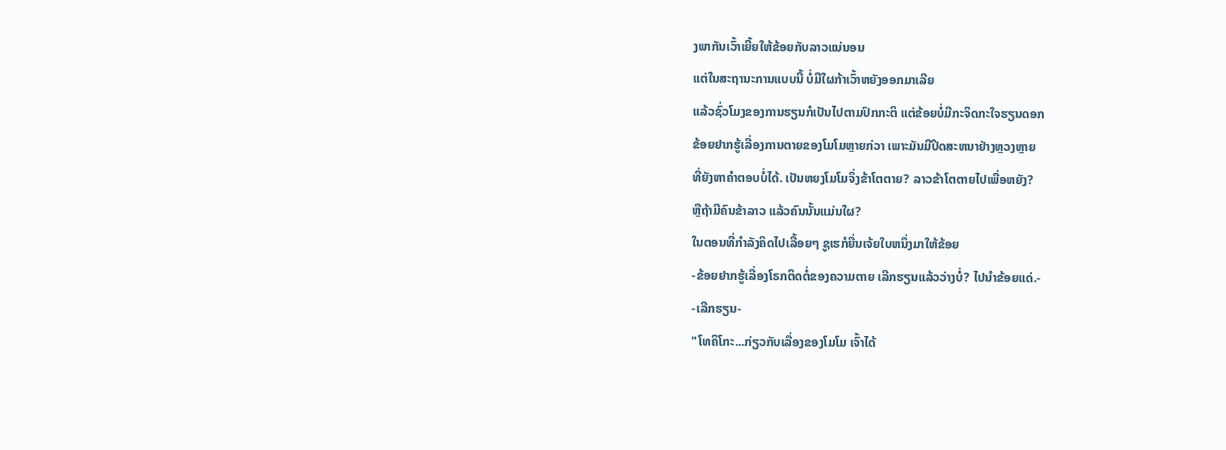ງພາກັນເວົ້າເຍີ້ຍໃຫ້ຂ້ອຍກັບລາວແນ່ນອນ
ແຕ່ໃນສະຖານະການແບບນີ້ ບໍ່ມີໃຜກ້າເວົ້າຫຍັງອອກມາເລີຍ
ແລ້ວຊົ່ວໂມງຂອງການຮຽນກໍເປັນໄປຕາມປົກກະຕິ ແຕ່ຂ້ອຍບໍ່ມີກະຈິດກະໃຈຮຽນດອກ
ຂ້ອຍຢາກຮູ້ເລື່ອງການຕາຍຂອງໂມໂມຫຼາຍກ່ວາ ເພາະມັນມີປິດສະຫນາຢ່າງຫຼວງຫຼາຍ
ທີ່ຍັງຫາຄຳຕອບບໍ່ໄດ້. ເປັນຫຍງໂມໂມຈຶ່ງຂ້າໂຕຕາຍ? ລາວຂ້າໂຕຕາຍໄປເພື່ອຫຍັງ?
ຫຼືຖ້າມີຄົນຂ້າລາວ ແລ້ວຄົນນັ້ນແມ່ນໃຜ?
ໃນຕອນທີ່ກຳລັງຄິດໄປເລື້ອຍໆ ຊູເຮກໍຍື່ນເຈ້ຍໃບຫນຶ່ງມາໃຫ້ຂ້ອຍ
-ຂ້ອຍຢາກຮູ້ເລື່ອງໂຣກຕິດຕໍ່ຂອງຄວາມຕາຍ ເລີກຮຽນແລ້ວວ່າງບໍ່? ໄປນຳຂ້ອຍແດ່.-
-ເລີກຮຽນ-
"ໂທຄິໂກະ...ກ່ຽວກັບເລື່ອງຂອງໂມໂມ ເຈົ້າໄດ້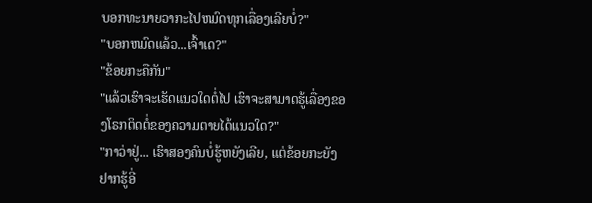ບອກທະນາຍວາກະໄປຫມົດທຸກເລື່ອງເລີຍບໍ່?"
"ບອກຫມົດແລ້ວ...ເຈົ້າເດ?"
"ຂ້ອຍກະຄືກັນ"
"ແລ້ວເຮົາຈະເຮັດແນວໃດຕໍ່ໄປ ເຮົາຈະສາມາດຮູ້ເລື່ອງຂອງໂຣກຕິດຕໍ່ຂອງຄວາມຕາຍໄດ້ແນວໃດ?"
"ກາວ່າຢູ່... ເຮົາສອງຄົນບໍ່ຮູ້ຫຍັງເລີຍ, ແຕ່ຂ້ອຍກະຍັງຢາກຮູ້ອີ່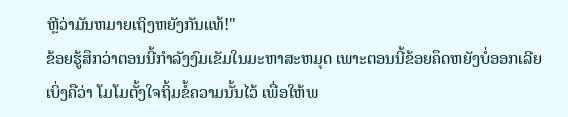ຫຼີວ່າມັນຫມາຍເຖິງຫຍັງກັນແທ້!"
ຂ້ອຍຮູ້ສຶກວ່າຕອນນີ້ກຳລັງງົມເຂັມໃນມະຫາສະຫມຸດ ເພາະຕອນນີ້ຂ້ອຍຄຶດຫຍັງບໍ່ອອກເລີຍ
ເບິ່ງຄືວ່າ ໂມໂມຕັ້ງໃຈຖິ້ມຂໍ້ຄວາມນັ້ນໄວ້ ເພື່ອໃຫ້ພ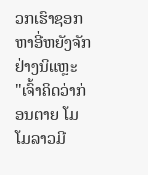ວກເຮົາຊອກຫາອີ່ຫຍັງຈັກຢ່າງນິແຫຼະ
"ເຈົ້າຄິດວ່າກ່ອນຕາຍ ໂມໂມລາວມີ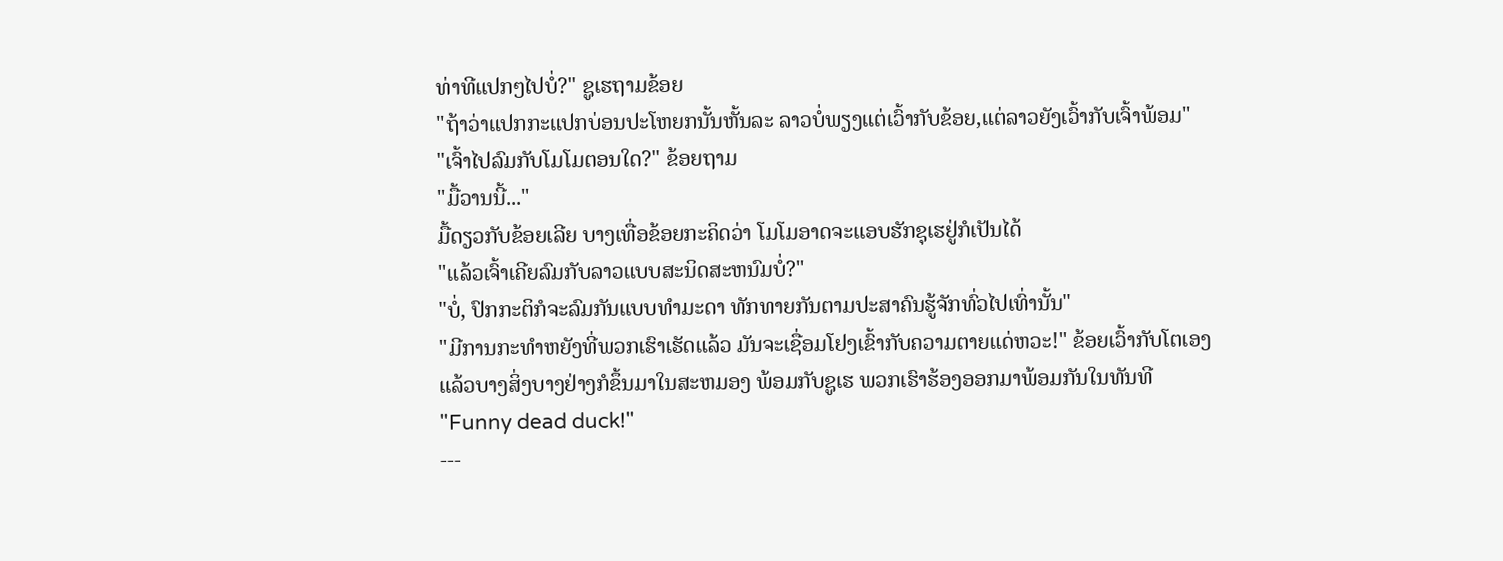ທ່າທີແປກໆໄປບໍ່?" ຊູເຮຖາມຂ້ອຍ
"ຖ້າວ່າແປກກະແປກບ່ອນປະໂຫຍກນັ້ນຫັ້ນລະ ລາວບໍ່ພຽງແຕ່ເວົ້າກັບຂ້ອຍ,ແຕ່ລາວຍັງເວົ້າກັບເຈົ້າພ້ອມ"
"ເຈົ້າໄປລົມກັບໂມໂມຕອນໃດ?" ຂ້ອຍຖາມ
"ມື້ວານນີ້..."
ມື້ດຽວກັບຂ້ອຍເລີຍ ບາງເທື່ອຂ້ອຍກະຄິດວ່າ ໂມໂມອາດຈະແອບຮັກຊຸເຮຢູ່ກໍເປັນໄດ້
"ແລ້ວເຈົ້າເຄີຍລົມກັບລາວແບບສະນິດສະຫນົມບໍ່?"
"ບໍ່, ປົກກະຕິກໍຈະລົມກັນແບບທຳມະດາ ທັກທາຍກັນຕາມປະສາຄົນຮູ້ຈັກທົ່ວໄປເທົ່ານັ້ນ"
"ມີການກະທຳຫຍັງທີ່ພວກເຮົາເຮັດແລ້ວ ມັນຈະເຊື່ອມໂຢງເຂົ້າກັບຄວາມຕາຍແດ່ຫວະ!" ຂ້ອຍເວົ້າກັບໂຕເອງ
ແລ້ວບາງສິ່ງບາງຢ່າງກໍຂຶ້ນມາໃນສະຫມອງ ພ້ອມກັບຊູເຮ ພວກເຮົາຮ້ອງອອກມາພ້ອມກັນໃນທັນທີ
"Funny dead duck!"
---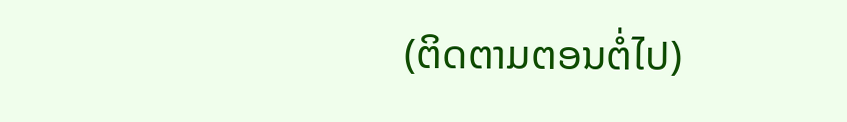(ຕິດຕາມຕອນຕໍ່ໄປ)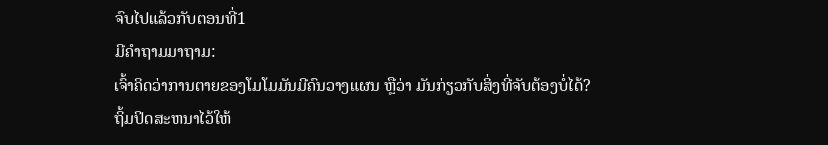ຈົບໄປແລ້ວກັບຕອນທີ່1
ມີຄຳຖາມມາຖາມ:
ເຈົ້າຄິດວ່າການຕາຍຂອງໂມໂມມັນມີຄົນວາງແຜນ ຫຼືວ່າ ມັນກ່ຽວກັບສິ່ງທີ່ຈັບຕ້ອງບໍ່ໄດ້?
ຖິ້ມປິດສະຫນາໄວ້ໃຫ້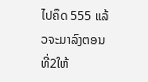ໄປຄຶດ 555 ແລ້ວຈະມາລົງຕອນທີ່2ໃຫ້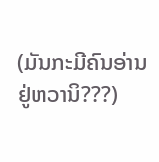(ມັນກະມີຄົນອ່ານຢູ່ຫວານິ???)